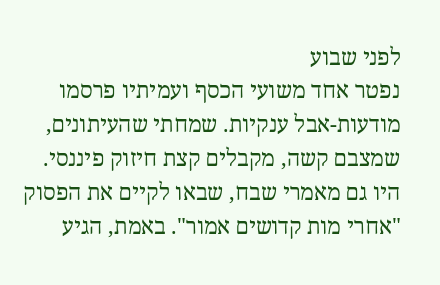לפני שבוע
נפטר אחד משועי הכסף ועמיתיו פרסמו מודעות-אבל ענקיות. שמחתי שהעיתונים, שמצבם קשה, מקבלים קצת חיזוק פיננסי.
היו גם מאמרי שבח, שבאו לקיים את הפסוק "אחרי מות קדושים אמור". באמת, הגיע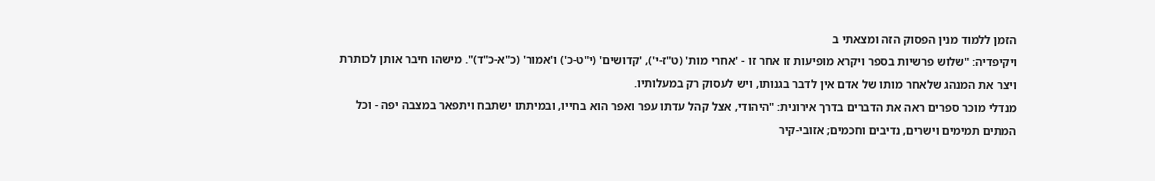הזמן ללמוד מנין הפסוק הזה ומצאתי ב
ויקיפדיה: "שלוש פרשיות בספר ויקרא מופיעות זו אחר זו - 'אחרי מות' (ט"ז-י'), 'קדושים' (י"ט-כ') ו'אמור' (כ"א-כ"ד)". מישהו חיבר אותן לכותרת ויצר את המנהג שלאחר מותו של אדם אין לדבר בגנותו, ויש לעסוק רק במעלותיו.
מנדלי מוכר ספרים ראה את הדברים בדרך אירונית: "היהודי, אצל קהל עדתו עפר ואפר הוא בחייו, ובמיתתו ישתבח ויתפאר במצבה יפה - וכל המתים תמימים וישרים, נדיבים וחכמים; אזובי-קיר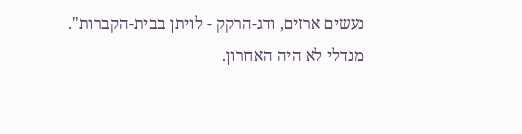נעשים ארזים, ודג-הרקק - לויתן בבית-הקברות".
מנדלי לא היה האחרון.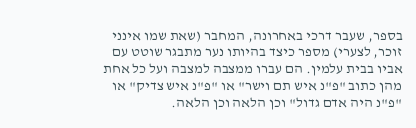בספר, שעבר דרכי באחרונה, המחבר (שאת שמו אינני זוכר, לצערי) מספר כיצד בהיותו נער מתבגר שוטט עם אביו בבית עלמין. הם עברו ממצבה למצבה ועל כל אחת מהן כתוב "פ"נ איש תם וישר" או "פ"נ איש צדיק" או "פ"נ היה אדם גדול" וכן הלאה וכן הלאה.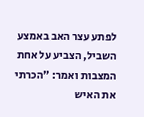לפתע עצר האב באמצע השביל, הצביע על אחת המצבות ואמר: "הכרתי את האיש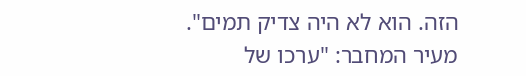הזה. הוא לא היה צדיק תמים".
מעיר המחבר: "ערכו של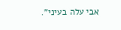אבי עלה בעיני".